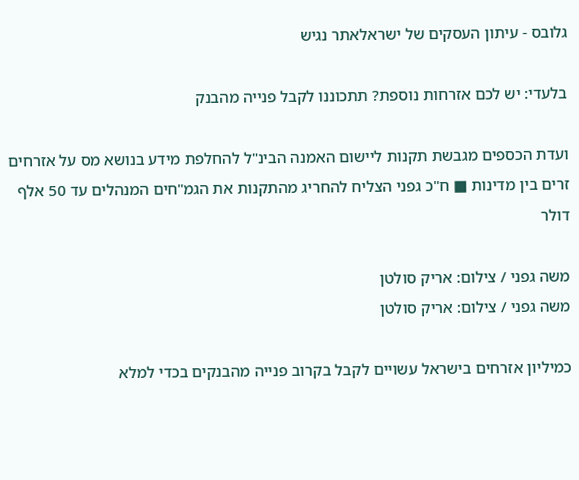גלובס - עיתון העסקים של ישראלאתר נגיש

בלעדי: יש לכם אזרחות נוספת? תתכוננו לקבל פנייה מהבנק

ועדת הכספים מגבשת תקנות ליישום האמנה הבינ"ל להחלפת מידע בנושא מס על אזרחים זרים בין מדינות ■ ח"כ גפני הצליח להחריג מהתקנות את הגמ"חים המנהלים עד 50 אלף דולר

משה גפני / צילום: אריק סולטן
משה גפני / צילום: אריק סולטן

כמיליון אזרחים בישראל עשויים לקבל בקרוב פנייה מהבנקים בכדי למלא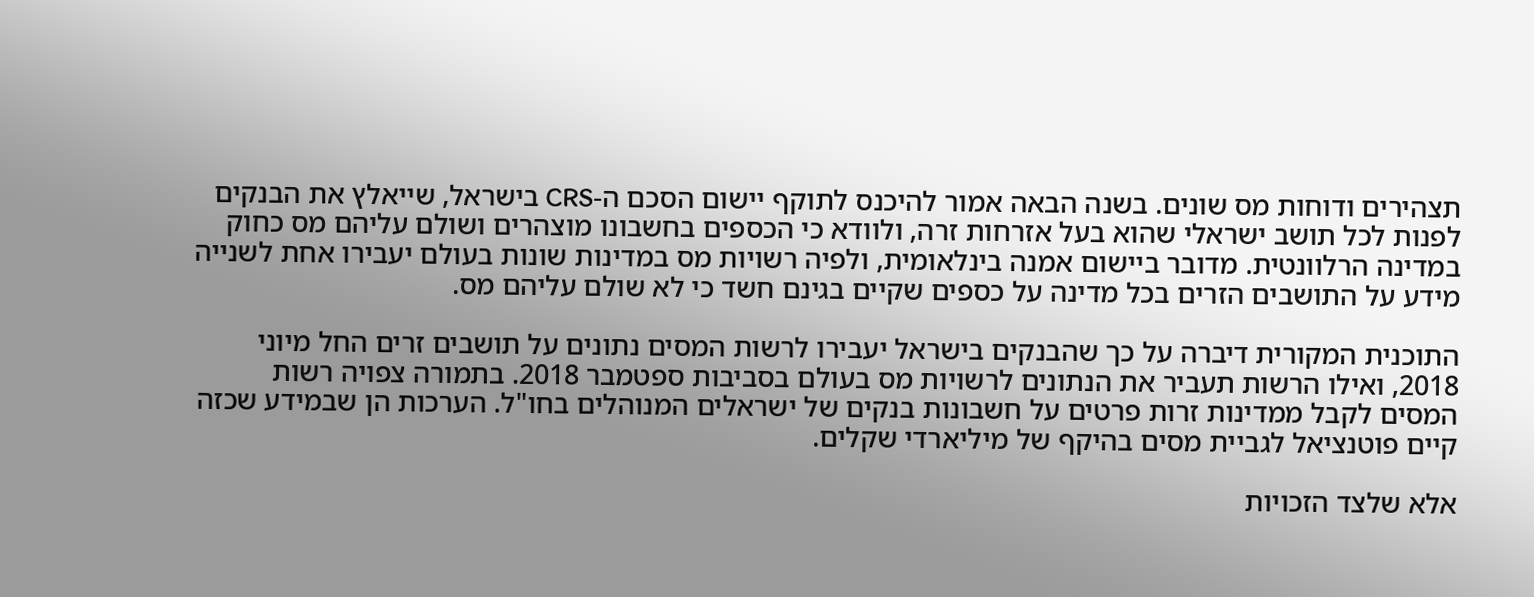תצהירים ודוחות מס שונים. בשנה הבאה אמור להיכנס לתוקף יישום הסכם ה-CRS בישראל, שייאלץ את הבנקים לפנות לכל תושב ישראלי שהוא בעל אזרחות זרה, ולוודא כי הכספים בחשבונו מוצהרים ושולם עליהם מס כחוק במדינה הרלוונטית. מדובר ביישום אמנה בינלאומית, ולפיה רשויות מס במדינות שונות בעולם יעבירו אחת לשנייה מידע על התושבים הזרים בכל מדינה על כספים שקיים בגינם חשד כי לא שולם עליהם מס.

התוכנית המקורית דיברה על כך שהבנקים בישראל יעבירו לרשות המסים נתונים על תושבים זרים החל מיוני 2018, ואילו הרשות תעביר את הנתונים לרשויות מס בעולם בסביבות ספטמבר 2018. בתמורה צפויה רשות המסים לקבל ממדינות זרות פרטים על חשבונות בנקים של ישראלים המנוהלים בחו"ל. הערכות הן שבמידע שכזה קיים פוטנציאל לגביית מסים בהיקף של מיליארדי שקלים.

אלא שלצד הזכויות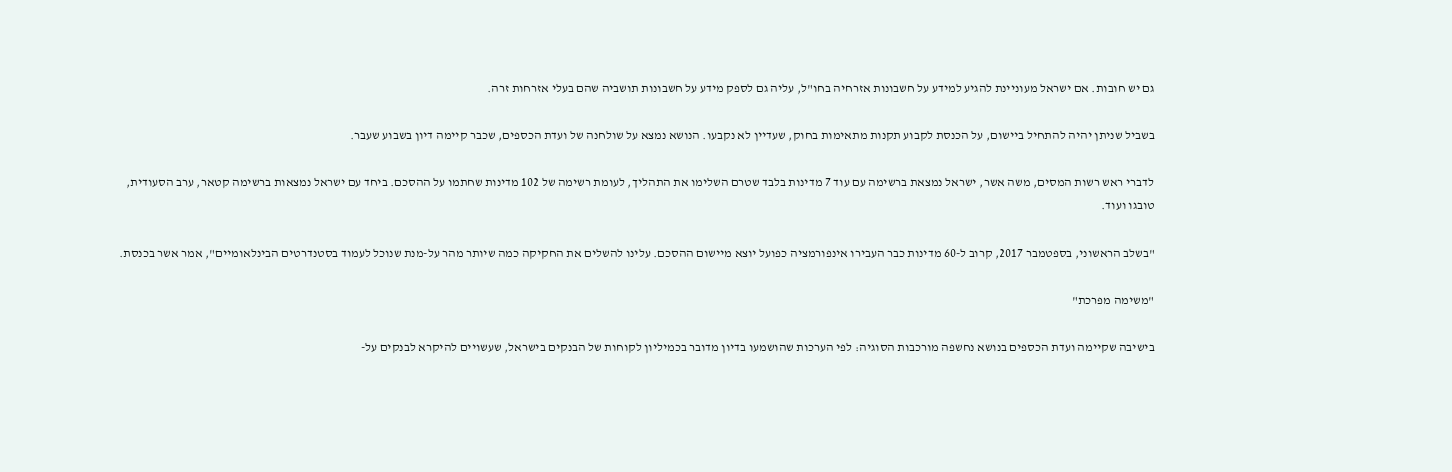גם יש חובות. אם ישראל מעוניינת להגיע למידע על חשבונות אזרחיה בחו"ל, עליה גם לספק מידע על חשבונות תושביה שהם בעלי אזרחות זרה.

בשביל שניתן יהיה להתחיל ביישום, על הכנסת לקבוע תקנות מתאימות בחוק, שעדיין לא נקבעו. הנושא נמצא על שולחנה של ועדת הכספים, שכבר קיימה דיון בשבוע שעבר.

לדברי ראש רשות המסים, משה אשר, ישראל נמצאת ברשימה עם עוד 7 מדינות בלבד שטרם השלימו את התהליך, לעומת רשימה של 102 מדינות שחתמו על ההסכם. ביחד עם ישראל נמצאות ברשימה קטאר, ערב הסעודית, טובגו ועוד.

"בשלב הראשוני, בספטמבר 2017, קרוב ל-60 מדינות כבר העבירו אינפורמציה כפועל יוצא מיישום ההסכם. עלינו להשלים את החקיקה כמה שיותר מהר על-מנת שנוכל לעמוד בסטנדרטים הבינלאומיים", אמר אשר בכנסת.

"משימה מפרכת"

בישיבה שקיימה ועדת הכספים בנושא נחשפה מורכבות הסוגיה: לפי הערכות שהושמעו בדיון מדובר בכמיליון לקוחות של הבנקים בישראל, שעשויים להיקרא לבנקים על-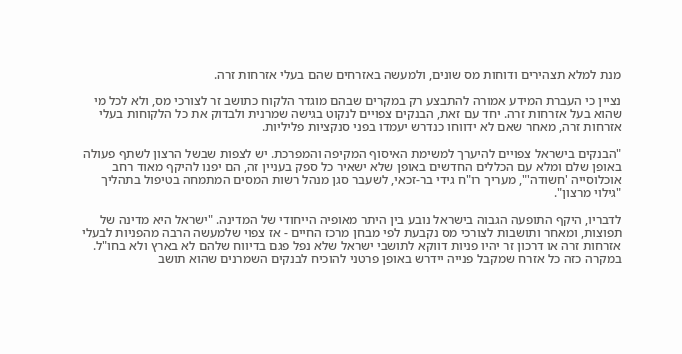מנת למלא תצהירים ודוחות מס שונים, ולמעשה באזרחים שהם בעלי אזרחות זרה.

נציין כי העברת המידע אמורה להתבצע רק במקרים שבהם מוגדר הלקוח כתושב זר לצורכי מס, ולא לכל מי שהוא בעל אזרחות זרה. יחד עם זאת, הבנקים צפויים לנקוט בגישה שמרנית ולבדוק את כל הלקוחות בעלי אזרחות זרה, מאחר שאם לא ידווחו כנדרש יעמדו בפני סנקציות פליליות.

"הבנקים בישראל צפויים להיערך למשימת האיסוף המקיפה והמפרכת. יש לצפות שבשל הרצון לשתף פעולה באופן שלם ומלא עם הכללים החדשים באופן שלא ישאיר כל ספק בעניין זה, הם יפנו להיקף מאוד רחב אוכלוסייה 'חשודה'", מעריך רו"ח גידי בר-זכאי, לשעבר סגן מנהל רשות המסים המתמחה בטיפול בתהליך "גילוי מרצון".

לדבריו, היקף התופעה הגבוה בישראל נובע בין היתר מאופיה הייחודי של המדינה. "ישראל היא מדינה של תפוצות, ומאחר ותושבות לצורכי מס נקבעת לפי מבחן מרכז החיים - אז צפוי שלמעשה הרבה מהפניות לבעלי אזרחות זרה או דרכון זר יהיו פניות דווקא לתושבי ישראל שלא נפל פגם בדיווח שלהם לא בארץ ולא בחו"ל. במקרה כזה כל אזרח שמקבל פנייה יידרש באופן פרטני להוכיח לבנקים השמרנים שהוא תושב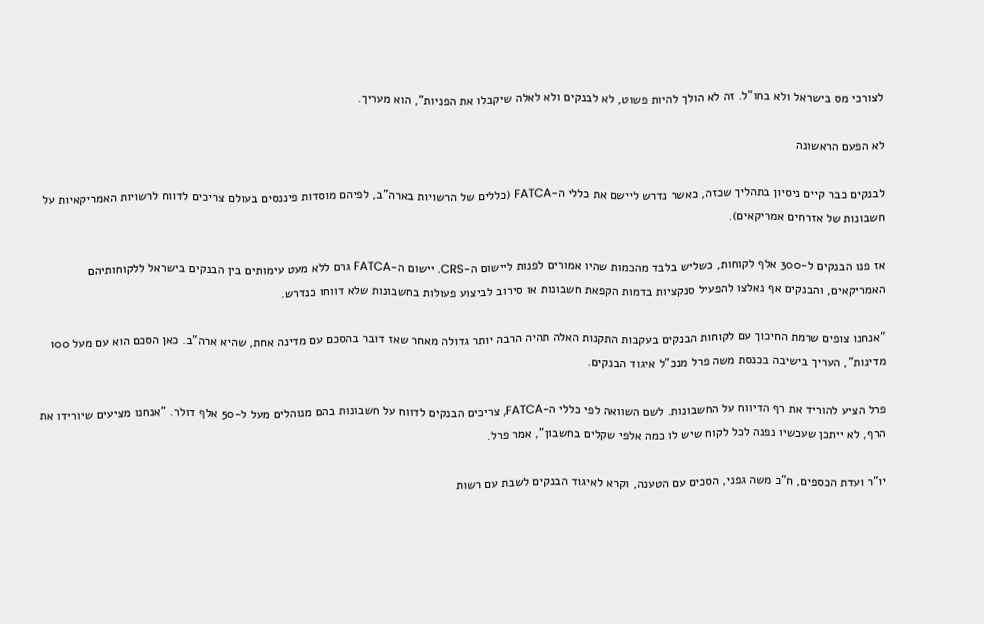לצורכי מס בישראל ולא בחו"ל. זה לא הולך להיות פשוט, לא לבנקים ולא לאלה שיקבלו את הפניות", הוא מעריך.

לא הפעם הראשונה

לבנקים כבר קיים ניסיון בתהליך שכזה, כאשר נדרש ליישם את כללי ה-FATCA (כללים של הרשויות בארה"ב, לפיהם מוסדות פיננסים בעולם צריכים לדווח לרשויות האמריקאיות על חשבונות של אזרחים אמריקאים).

אז פנו הבנקים ל-300 אלף לקוחות, כשליש בלבד מהכמות שהיו אמורים לפנות ליישום ה-CRS. יישום ה-FATCA גרם ללא מעט עימותים בין הבנקים בישראל ללקוחותיהם האמריקאים, והבנקים אף נאלצו להפעיל סנקציות בדמות הקפאת חשבונות או סירוב לביצוע פעולות בחשבונות שלא דווחו כנדרש.

"אנחנו צופים שרמת החיכוך עם לקוחות הבנקים בעקבות התקנות האלה תהיה הרבה יותר גדולה מאחר שאז דובר בהסכם עם מדינה אחת, שהיא ארה"ב. כאן הסכם הוא עם מעל 100 מדינות", העריך בישיבה בכנסת משה פרל מנכ"ל איגוד הבנקים.

פרל הציע להוריד את רף הדיווח על החשבונות. לשם השוואה לפי כללי ה-FATCA, צריכים הבנקים לדווח על חשבונות בהם מנוהלים מעל ל-50 אלף דולר. "אנחנו מציעים שיורידו את הרף, לא ייתכן שעכשיו נפנה לכל לקוח שיש לו כמה אלפי שקלים בחשבון", אמר פרל.

יו"ר ועדת הכספים, ח"כ משה גפני, הסכים עם הטענה, וקרא לאיגוד הבנקים לשבת עם רשות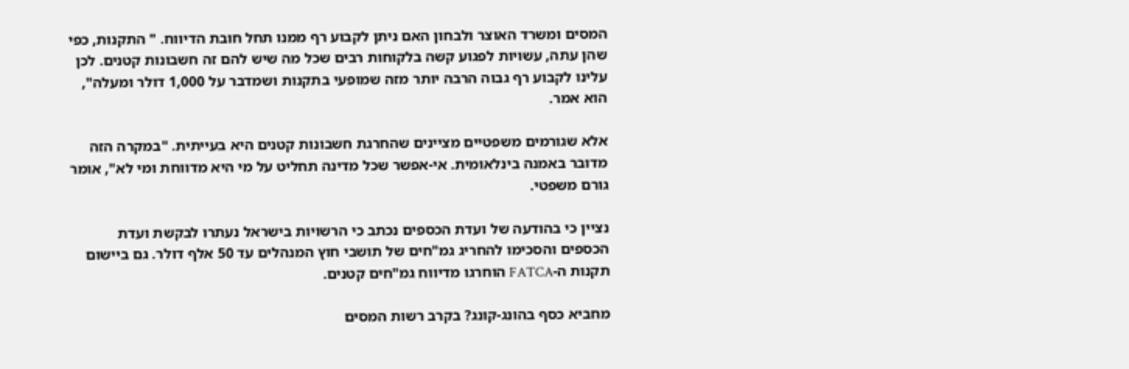המסים ומשרד האוצר ולבחון האם ניתן לקבוע רף ממנו תחל חובת הדיווח. " התקנות, כפי שהן עתה, עשויות לפגוע קשה בלקוחות רבים שכל מה שיש להם זה חשבונות קטנים. לכן עלינו לקבוע רף גבוה הרבה יותר מזה שמופעי בתקנות ושמדבר על 1,000 דולר ומעלה", הוא אמר.

אלא שגורמים משפטיים מציינים שהחרגת חשבונות קטנים היא בעייתית. "במקרה הזה מדובר באמנה בינלאומית. אי-אפשר שכל מדינה תחליט על מי היא מדווחת ומי לא", אומר גורם משפטי.

נציין כי בהודעה של ועדת הכספים נכתב כי הרשויות בישראל נעתרו לבקשת ועדת הכספים והסכימו להחריג גמ"חים של תושבי חוץ המנהלים עד 50 אלף דולר. גם ביישום תקנות ה-FATCA הוחרגו מדיווח גמ"חים קטנים.

מחביא כסף בהונג-קונג? בקרב רשות המסים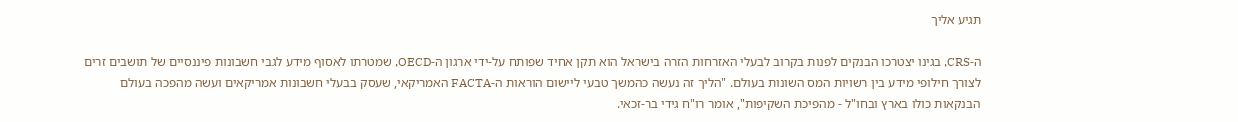תגיע אליך

ה-CRS, בגינו יצטרכו הבנקים לפנות בקרוב לבעלי האזרחות הזרה בישראל הוא תקן אחיד שפותח על-ידי ארגון ה-OECD, שמטרתו לאסוף מידע לגבי חשבונות פיננסיים של תושבים זרים לצורך חילופי מידע בין רשויות המס השונות בעולם. "הליך זה נעשה כהמשך טבעי ליישום הוראות ה-FACTA האמריקאי, שעסק בבעלי חשבונות אמריקאים ועשה מהפכה בעולם הבנקאות כולו בארץ ובחו"ל - מהפיכת השקיפות", אומר רו"ח גידי בר-זכאי.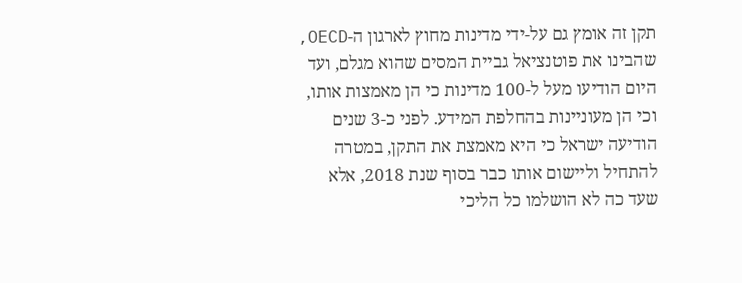תקן זה אומץ גם על-ידי מדינות מחוץ לארגון ה-OECD, שהבינו את פוטנציאל גביית המסים שהוא מגלם, ועד היום הודיעו מעל ל-100 מדינות כי הן מאמצות אותו, וכי הן מעוניינות בהחלפת המידע. לפני כ-3 שנים הודיעה ישראל כי היא מאמצת את התקן, במטרה להתחיל וליישום אותו כבר בסוף שנת 2018, אלא שעד כה לא הושלמו כל הליכי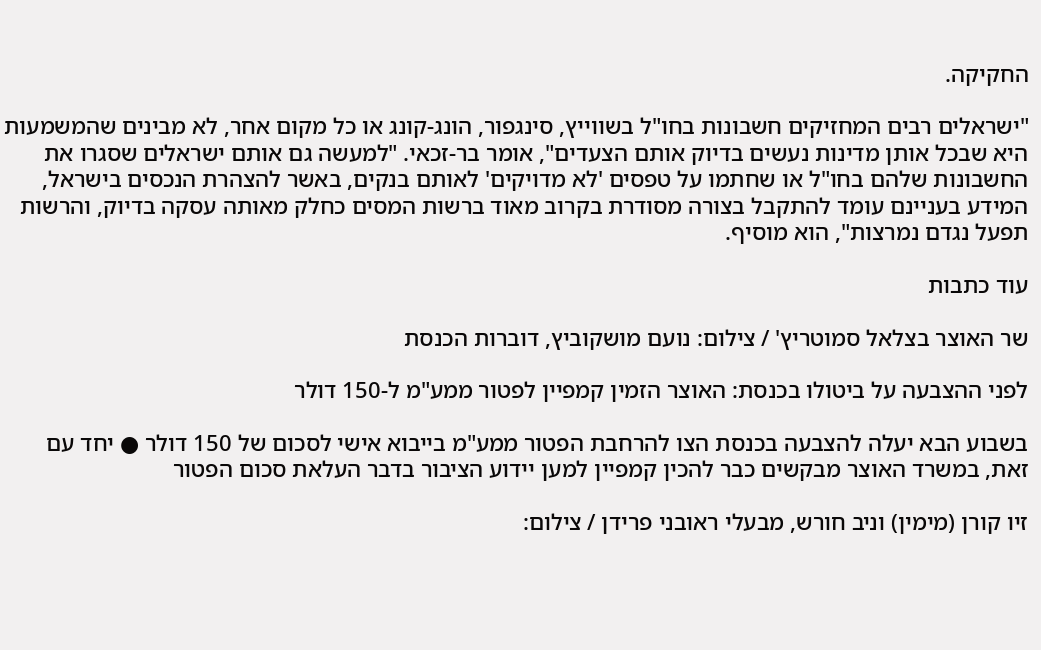החקיקה.

"ישראלים רבים המחזיקים חשבונות בחו"ל בשווייץ, סינגפור, הונג-קונג או כל מקום אחר, לא מבינים שהמשמעות היא שבכל אותן מדינות נעשים בדיוק אותם הצעדים", אומר בר-זכאי. "למעשה גם אותם ישראלים שסגרו את החשבונות שלהם בחו"ל או שחתמו על טפסים 'לא מדויקים' לאותם בנקים, באשר להצהרת הנכסים בישראל, המידע בעניינם עומד להתקבל בצורה מסודרת בקרוב מאוד ברשות המסים כחלק מאותה עסקה בדיוק, והרשות תפעל נגדם נמרצות", הוא מוסיף.

עוד כתבות

שר האוצר בצלאל סמוטריץ' / צילום: נועם מושקוביץ, דוברות הכנסת

לפני ההצבעה על ביטולו בכנסת: האוצר הזמין קמפיין לפטור ממע"מ ל-150 דולר

בשבוע הבא יעלה להצבעה בכנסת הצו להרחבת הפטור ממע"מ בייבוא אישי לסכום של 150 דולר ● יחד עם זאת, במשרד האוצר מבקשים כבר להכין קמפיין למען יידוע הציבור בדבר העלאת סכום הפטור

זיו קורן (מימין) וניב חורש, מבעלי ראובני פרידן / צילום: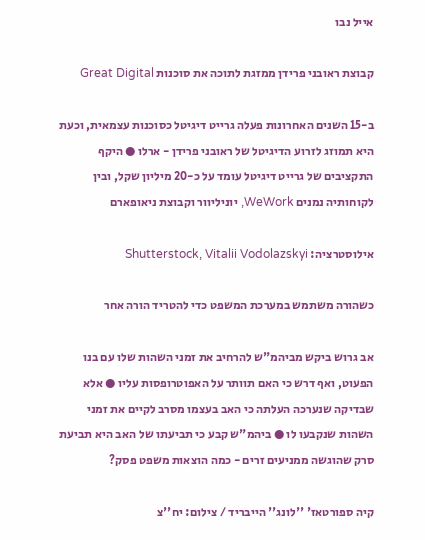אייל נבו

קבוצת ראובני פרידן ממזגת לתוכה את סוכנות Great Digital

ב-15 השנים האחרונות פעלה גרייט דיגיטל כסוכנות עצמאית, וכעת היא תמוזג לזרוע הדיגיטל של ראובני פרידן - ארלו ● היקף התקציבים של גרייט דיגיטל עומד על כ-20 מיליון שקל, ובין לקוחותיה נמנים WeWork, יוניליוור וקבוצת ניאופארם

אילוסטרציה: Shutterstock, Vitalii Vodolazskyi

כשהורה משתמש במערכת המשפט כדי להטריד הורה אחר

אב גרוש ביקש מביהמ"ש להרחיב את זמני השהות שלו עם בנו הפעוט, ואף דרש כי האם תוותר על האפוטרופסות עליו ● אלא שבדיקה שנערכה העלתה כי האב בעצמו מסרב לקיים את זמני השהות שנקבעו לו ● ביהמ"ש קבע כי תביעתו של האב היא תביעת סרק שהוגשה ממניעים זרים - כמה הוצאות משפט פסק?

קיה ספורטאז' ''לונג'' הייבריד / צילום: יח''צ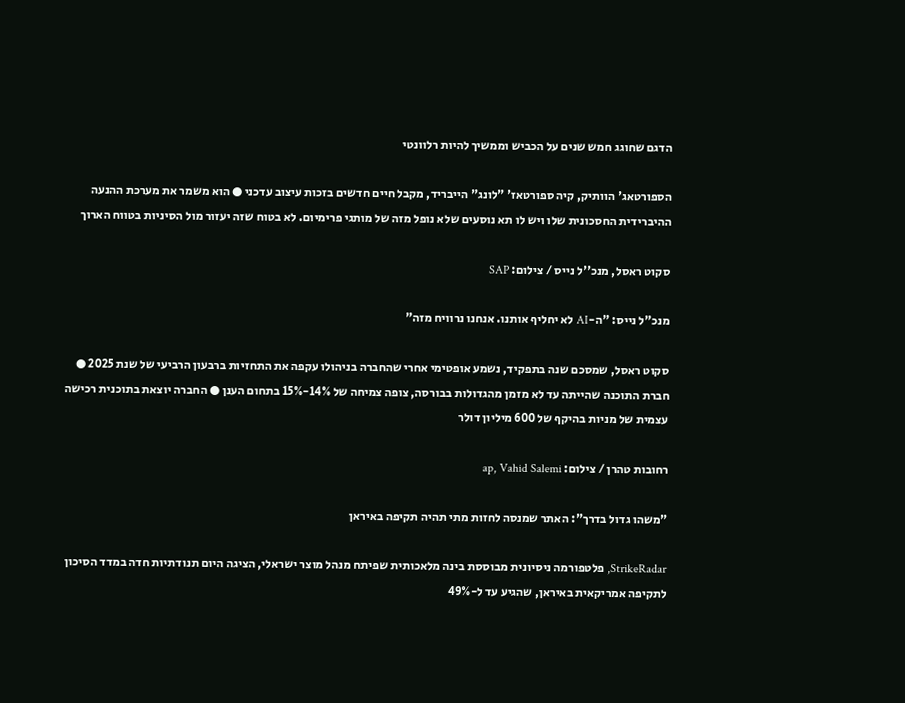הדגם שחוגג חמש שנים על הכביש וממשיך להיות רלוונטי

הספורטאג' הוותיק, קיה ספורטאז' "לונג" הייבריד, מקבל חיים חדשים בזכות עיצוב עדכני ● הוא משמר את מערכת ההנעה ההיברידית החסכונית שלו ויש לו תא נוסעים שלא נופל מזה של מותגי פרימיום. לא בטוח שזה יעזור מול הסיניות בטווח הארוך

סקוט ראסל, מנכ''ל נייס / צילום: SAP

מנכ"ל נייס: "ה-AI לא יחליף אותנו. אנחנו נרוויח מזה"

סקוט ראסל, שמסכם שנה בתפקיד, נשמע אופטימי אחרי שהחברה בניהולו עקפה את התחזיות ברבעון הרביעי של שנת 2025 ● חברת התוכנה שהייתה עד לא מזמן מהגדולות בבורסה, צופה צמיחה של 14%-15% בתחום הענן ● החברה יוצאת בתוכנית רכישה עצמית של מניות בהיקף של 600 מיליון דולר

רחובות טהרן / צילום: ap, Vahid Salemi

"משהו גדול בדרך": האתר שמנסה לחזות מתי תהיה תקיפה באיראן

StrikeRadar, פלטפורמה ניסיונית מבוססת בינה מלאכותית שפיתח מנהל מוצר ישראלי, הציגה היום תנודתיות חדה במדד הסיכון לתקיפה אמריקאית באיראן, שהגיע עד ל-49%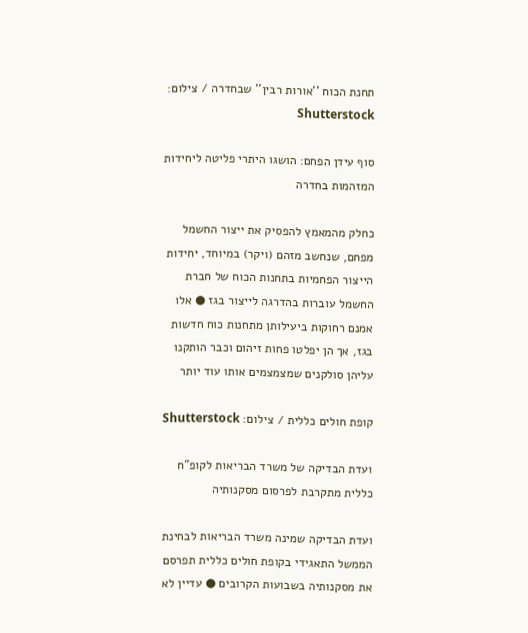תחנת הכוח ''אורות רבין'' שבחדרה / צילום: Shutterstock

סוף עידן הפחם: הושגו היתרי פליטה ליחידות המזהמות בחדרה

כחלק מהמאמץ להפסיק את ייצור החשמל מפחם, שנחשב מזהם (ויקר) במיוחד, יחידות הייצור הפחמיות בתחנות הכוח של חברת החשמל עוברות בהדרגה לייצור בגז ● אלו אמנם רחוקות ביעילותן מתחנות כוח חדשות בגז, אך הן יפלטו פחות זיהום וכבר הותקנו עליהן סולקנים שמצמצמים אותו עוד יותר

קופת חולים כללית / צילום: Shutterstock

ועדת הבדיקה של משרד הבריאות לקופ"ח כללית מתקרבת לפרסום מסקנותיה

ועדת הבדיקה שמינה משרד הבריאות לבחינת הממשל התאגידי בקופת חולים כללית תפרסם את מסקנותיה בשבועות הקרובים ● עדיין לא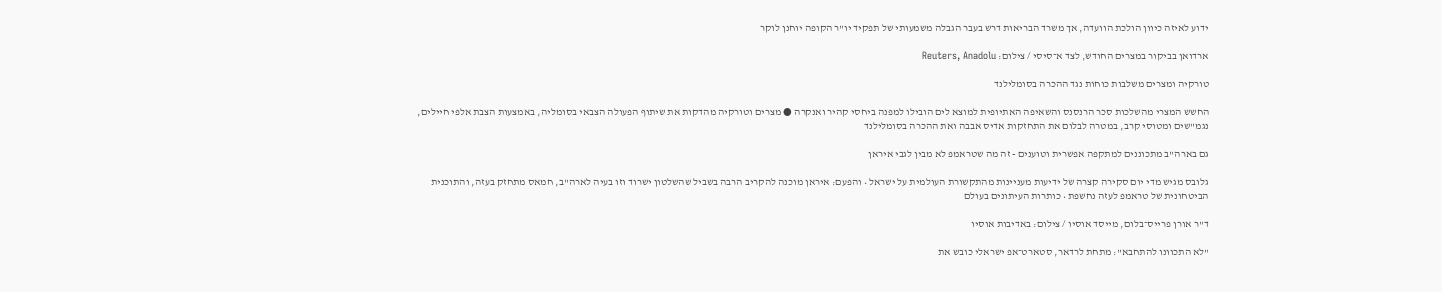ידוע לאיזה כיוון הולכת הוועדה, אך משרד הבריאות דרש בעבר הגבלה משמעותי של תפקיד יו"ר הקופה יוחנן לוקר

ארדואן בביקור במצרים החודש, לצד א־סיסי / צילום: Reuters, Anadolu

טורקיה ומצרים משלבות כוחות נגד ההכרה בסומלילנד

החשש המצרי מהשלכות סכר הרנסנס והשאיפה האתיופית למוצא לים הובילו למפנה ביחסי קהיר ואנקרה ● מצרים וטורקיה מהדקות את שיתוף הפעולה הצבאי בסומליה, באמצעות הצבת אלפי חיילים, נגמ"שים ומטוסי קרב, במטרה לבלום את התחזקות אדיס אבבה ואת ההכרה בסומלילנד

גם בארה"ב מתכוננים למתקפה אפשרית וטוענים - זה מה שטראמפ לא מבין לגבי איראן

גלובס מגיש מדי יום סקירה קצרה של ידיעות מעניינות מהתקשורת העולמית על ישראל • והפעם: איראן מוכנה להקריב הרבה בשביל שהשלטון ישרוד וזו בעיה לארה"ב, חמאס מתחזק בעזה, והתוכנית הביטחונית של טראמפ לעזה נחשפת • כותרות העיתונים בעולם

ד''ר אורן פרייס־בלום, מייסד אוסיו / צילום: באדיבות אוסיו

"לא התכוונו להתחבא": מתחת לרדאר, סטארט־אפ ישראלי כובש את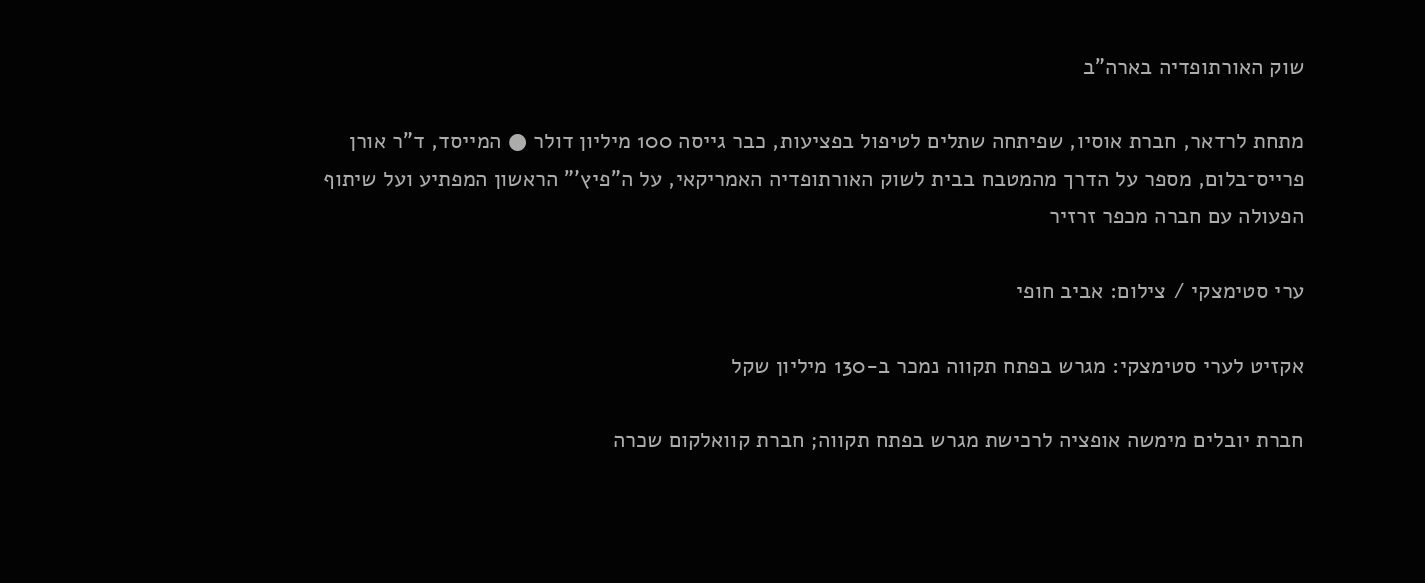שוק האורתופדיה בארה"ב

מתחת לרדאר, חברת אוסיו, שפיתחה שתלים לטיפול בפציעות, כבר גייסה 100 מיליון דולר ● המייסד, ד"ר אורן פרייס־בלום, מספר על הדרך מהמטבח בבית לשוק האורתופדיה האמריקאי, על ה"פיץ'" הראשון המפתיע ועל שיתוף הפעולה עם חברה מכפר זרזיר

ערי סטימצקי / צילום: אביב חופי

אקזיט לערי סטימצקי: מגרש בפתח תקווה נמכר ב-130 מיליון שקל

חברת יובלים מימשה אופציה לרכישת מגרש בפתח תקווה; חברת קוואלקום שכרה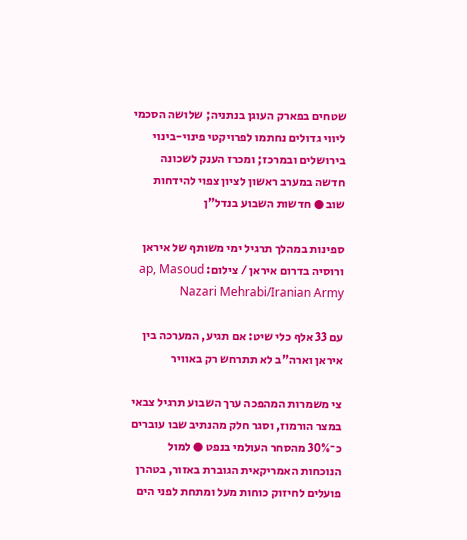שטחים בפארק העוגן בנתניה; שלושה הסכמי ליווי גדולים נחתמו לפרויקטי פינוי-בינוי בירושלים ובמרכז; ומכרז הענק לשכונה חדשה במערב ראשון לציון צפוי להידחות שוב ● חדשות השבוע בנדל"ן

ספינות במהלך תרגיל ימי משותף של איראן ורוסיה בדרום איראן / צילום: ap, Masoud Nazari Mehrabi/Iranian Army

עם 33 אלף כלי שיט: אם תגיע, המערכה בין איראן וארה"ב לא תתרחש רק באוויר

צי משמרות המהפכה ערך השבוע תרגיל צבאי במצר הורמוז, וסגר חלק מהנתיב שבו עוברים כ־30% מהסחר העולמי בנפט ● למול הנוכחות האמריקאית הגוברת באזור, בטהרן פועלים לחיזוק כוחות מעל ומתחת לפני הים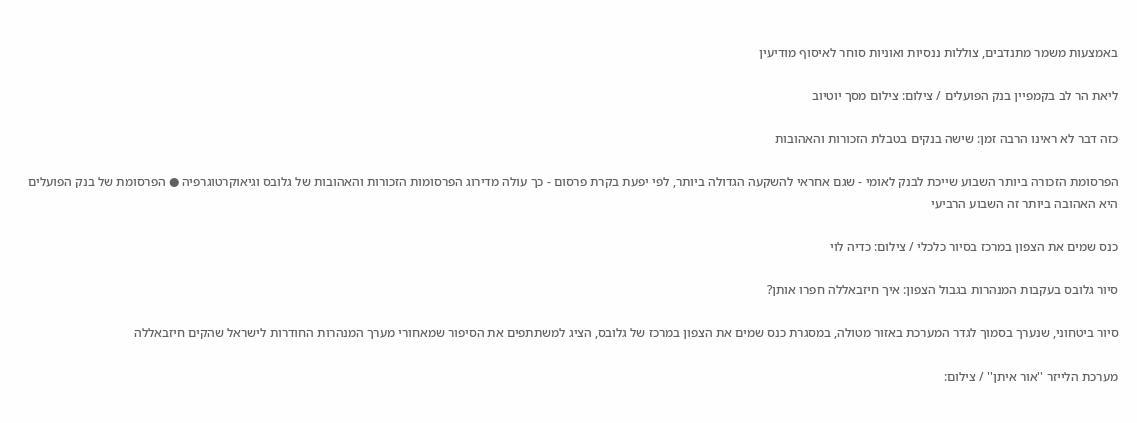באמצעות משמר מתנדבים, צוללות ננסיות ואוניות סוחר לאיסוף מודיעין

ליאת הר לב בקמפיין בנק הפועלים / צילום: צילום מסך יוטיוב

כזה דבר לא ראינו הרבה זמן: שישה בנקים בטבלת הזכורות והאהובות

הפרסומת הזכורה ביותר השבוע שייכת לבנק לאומי - שגם אחראי להשקעה הגדולה ביותר, לפי יפעת בקרת פרסום - כך עולה מדירוג הפרסומות הזכורות והאהובות של גלובס וגיאוקרטוגרפיה ● הפרסומת של בנק הפועלים היא האהובה ביותר זה השבוע הרביעי

כנס שמים את הצפון במרכז בסיור כלכלי / צילום: כדיה לוי

סיור גלובס בעקבות המנהרות בגבול הצפון: איך חיזבאללה חפרו אותן?

סיור ביטחוני, שנערך בסמוך לגדר המערכת באזור מטולה, במסגרת כנס שמים את הצפון במרכז של גלובס, הציג למשתתפים את הסיפור שמאחורי מערך המנהרות החודרות לישראל שהקים חיזבאללה

מערכת הלייזר ''אור איתן'' / צילום: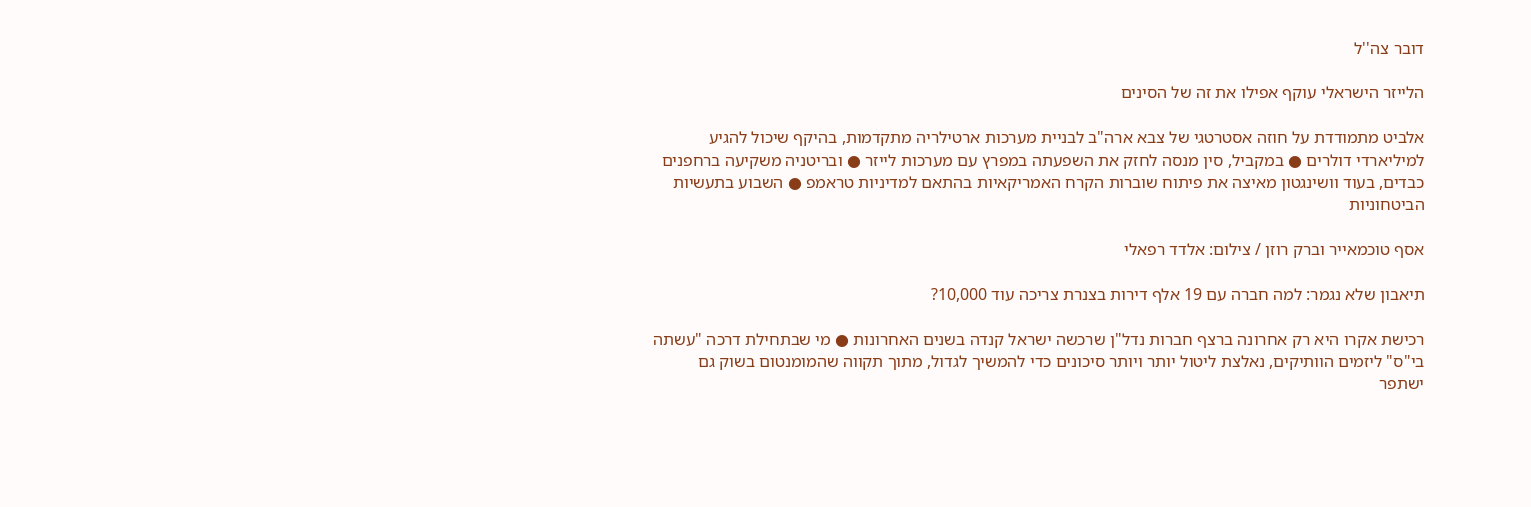דובר צה''ל

הלייזר הישראלי עוקף אפילו את זה של הסינים

אלביט מתמודדת על חוזה אסטרטגי של צבא ארה"ב לבניית מערכות ארטילריה מתקדמות, בהיקף שיכול להגיע למיליארדי דולרים ● במקביל, סין מנסה לחזק את השפעתה במפרץ עם מערכות לייזר ● ובריטניה משקיעה ברחפנים כבדים, בעוד וושינגטון מאיצה את פיתוח שוברות הקרח האמריקאיות בהתאם למדיניות טראמפ ● השבוע בתעשיות הביטחוניות

אסף טוכמאייר וברק רוזן / צילום: אלדד רפאלי

תיאבון שלא נגמר: למה חברה עם 19 אלף דירות בצנרת צריכה עוד 10,000?

רכישת אקרו היא רק אחרונה ברצף חברות נדל"ן שרכשה ישראל קנדה בשנים האחרונות ● מי שבתחילת דרכה "עשתה בי"ס" ליזמים הוותיקים, נאלצת ליטול יותר ויותר סיכונים כדי להמשיך לגדול, מתוך תקווה שהמומנטום בשוק גם ישתפר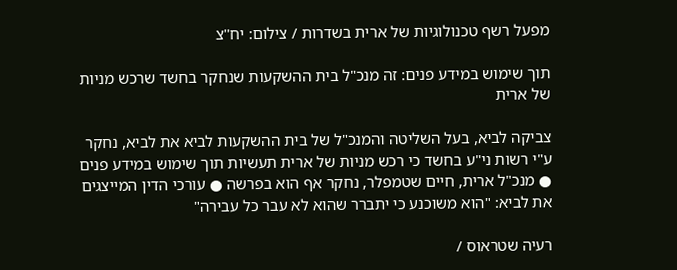מפעל רשף טכנולוגיות של ארית בשדרות / צילום: יח''צ

תוך שימוש במידע פנים: זה מנכ"ל בית ההשקעות שנחקר בחשד שרכש מניות של ארית

צביקה לביא, בעל השליטה והמנכ"ל של בית ההשקעות לביא את לביא, נחקר ע"י רשות ני"ע בחשד כי רכש מניות של ארית תעשיות תוך שימוש במידע פנים ● מנכ"ל ארית, חיים שטמפלר, נחקר אף הוא בפרשה ● עורכי הדין המייצגים את לביא: "הוא משוכנע כי יתברר שהוא לא עבר כל עבירה"

רעיה שטראוס /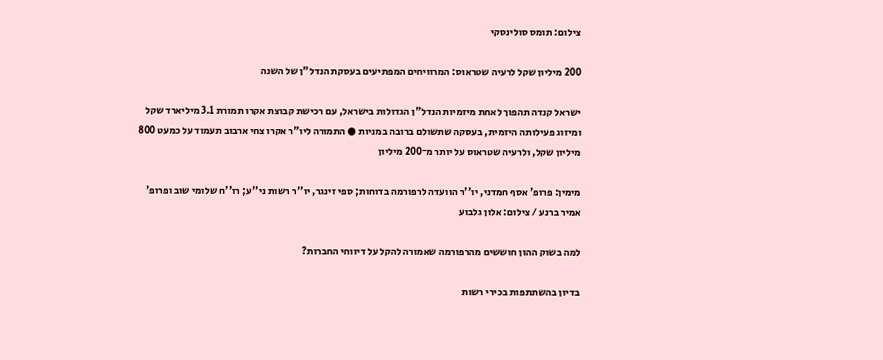צילום: תומס סולינסקי

200 מיליון שקל לרעיה שטראוס: המרוויחים המפתיעים בעסקת הנדל"ן של השנה

ישראל קנדה תהפוך לאחת מיזמיות הנדל"ן הגדולות בישראל, עם רכישת קבוצת אקרו תמורת 3.1 מיליארד שקל ומיזוג פעילותה היזמית, בעסקה שתשולם ברובה במניות ● התמורה ליו"ר אקרו צחי ארבוב תעמוד על כמעט 800 מיליון שקל, ולרעיה שטראוס על יותר מ־200 מיליון

מימין: פרופ' אסף חמדני, יו''ר הוועדה לרפורמה בדוחות; ספי זינגר, יו''ר רשות ני''ע; רו''ח שלומי שוב ופרופ' אמיר ברנע / צילום: אלון גלבוע

למה בשוק ההון חוששים מהרפורמה שאמורה להקל על דיווחי החברות?

בדיון בהשתתפות בכירי רשות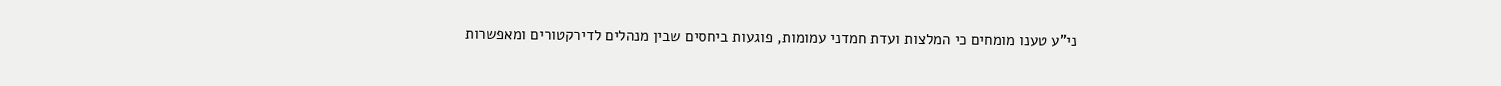ני"ע טענו מומחים כי המלצות ועדת חמדני עמומות, פוגעות ביחסים שבין מנהלים לדירקטורים ומאפשרות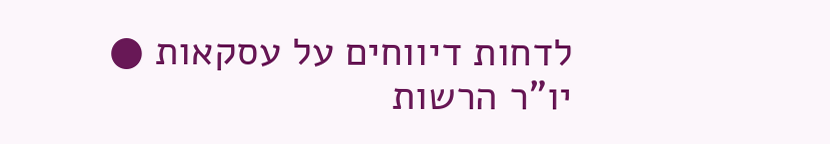לדחות דיווחים על עסקאות ● יו"ר הרשות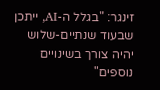זינגר: "בגלל ה-AI, ייתכן שבעוד שנתיים-שלוש יהיה צורך בשינויים נוספים"